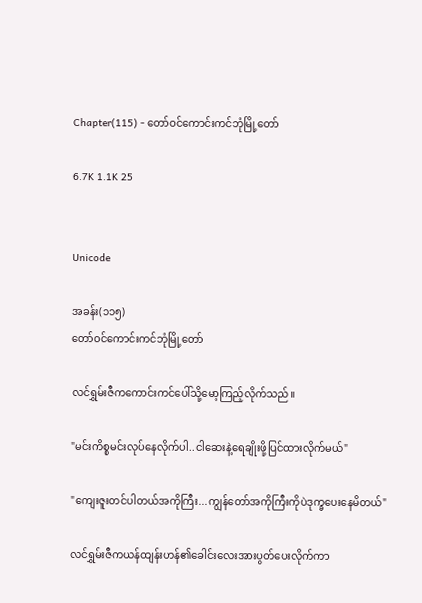Chapter(115) - တော်ဝင်ကောင်းကင်ဘုံမြို့တော်

6.7K 1.1K 25


Unicode

အခန်း(၁၁၅)
တော်ဝင်ကောင်းကင်ဘုံမြို့တော်

လင်ရွှမ်းဇီကကောင်းကင်ပေါ်သို့မော့ကြည့်လိုက်သည်။

"မင်းကိစ္စမင်းလုပ်နေလိုက်ပါ..ငါဆေးနဲ့ရေချိုးဖို့ပြင်ထားလိုက်မယ်"

"ကျေးဇူးတင်ပါတယ်အကိုကြီး...ကျွန်တော်အကိုကြီးကိုပဲဒုက္ခပေးနေမိတယ်"

လင်ရွှမ်းဇီကယန်ထျန်းဟန်၏ခေါင်းလေးအားပွတ်ပေးလိုက်ကာ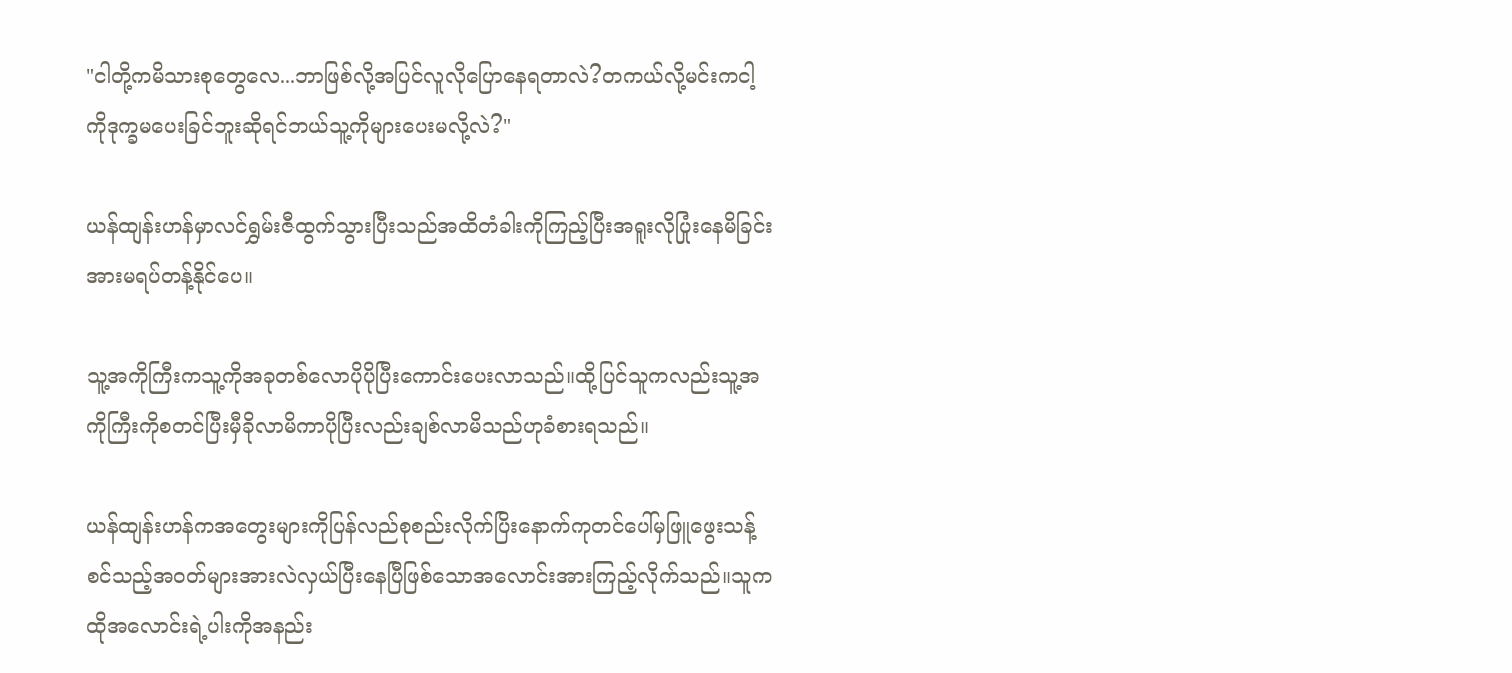"ငါတို့ကမိသားစုတွေလေ...ဘာဖြစ်လို့အပြင်လူလိုပြောနေရတာလဲ?တကယ်လို့မင်းကငါ့ကိုဒုက္ခမပေးခြင်ဘူးဆိုရင်ဘယ်သူ့ကိုများပေးမလို့လဲ?"

ယန်ထျန်းဟန်မှာလင်ရွှမ်းဇီထွက်သွားပြီးသည်အထိတံခါးကိုကြည့်ပြီးအရူးလိုပြုံးနေမိခြင်းအားမရပ်တန့်နိုင်ပေ။

သူ့အကိုကြီးကသူ့ကိုအခုတစ်လောပိုပိုပြီးကောင်းပေးလာသည်။ထို့ပြင်သူကလည်းသူ့အကိုကြီးကိုစတင်ပြီးမှီခိုလာမိကာပိုပြီးလည်းချစ်လာမိသည်ဟုခံစားရသည်။

ယန်ထျန်းဟန်ကအတွေးများကိုပြန်လည်စုစည်းလိုက်ပြိးနောက်ကုတင်ပေါ်မှဖြူဖွေးသန့်စင်သည့်အဝတ်များအားလဲလှယ်ပြီးနေပြီဖြစ်သောအလောင်းအားကြည့်လိုက်သည်။သူကထိုအလောင်းရဲ့ပါးကိုအနည်း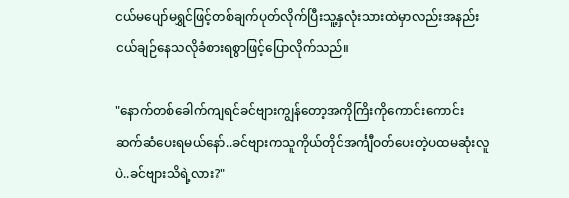ငယ်မပျော်မရွှင်ဖြင့်တစ်ချက်ပုတ်လိုက်ပြီးသူ့နှလုံးသားထဲမှာလည်းအနည်းငယ်ချဉ်နေသလိုခံစားရစွာဖြင့်ပြောလိုက်သည်။

"နောက်တစ်ခေါက်ကျရင်ခင်ဗျားကျွန်တော့အကိုကြိးကိုကောင်းကောင်းဆက်ဆံပေးရမယ်နော်..ခင်ဗျားကသူကိုယ်တိုင်အင်္ကျီဝတ်ပေးတဲ့ပထမဆုံးလူပဲ..ခင်ဗျားသိရဲ့လား?"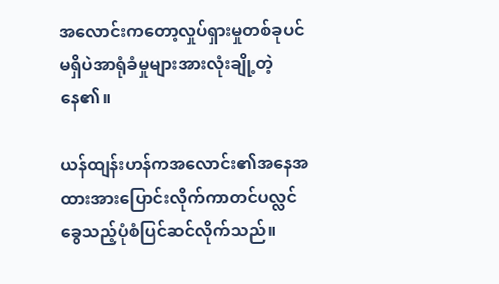အလောင်းကတော့လှုပ်ရှားမှုတစ်ခုပင်မရှိပဲအာရုံခံမှုများအားလုံးချို့တဲ့နေ၏။

ယန်ထျန်းဟန်ကအလောင်း၏အနေအထားအားပြောင်းလိုက်ကာတင်ပလ္လင်ခွေသည့်ပုံစံပြင်ဆင်လိုက်သည်။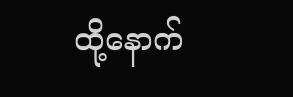ထို့နောက်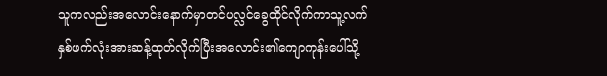သူကလည်းအလောင်းနောက်မှာတင်ပလ္လင်ခွေထိုင်လိုက်ကာသူ့လက်နှစ်ဖက်လုံးအားဆန့်ထုတ်လိုက်ပြီးအလောင်း၏ကျောကုန်းပေါ်သို့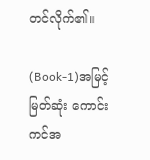တင်လိုက်၏။

(Book-1)အမြင့်မြတ်ဆုံး ကောင်းကင်အ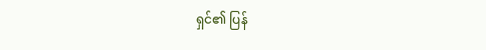ရှင်၏ ပြန်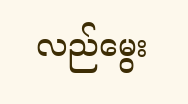လည်မွေး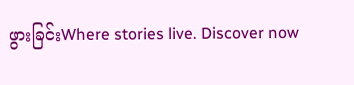ဖွားခြင်းWhere stories live. Discover now